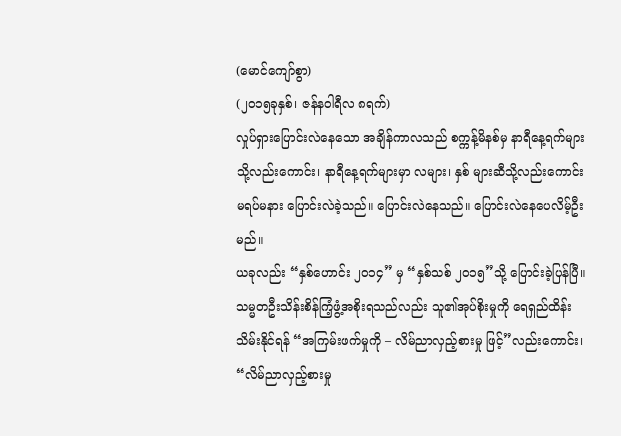(မောင်ကျော်စွာ)
(၂၀၁၅ခုနှစ်၊ ဇန်နဝါရီလ ၈ရက်)
လှုပ်ရှားပြောင်းလဲနေသော အချိန်ကာလသည် စက္ကန့်မိနစ်မှ နာရီနေ့ရက်များသို့လည်းကောင်း၊ နာရီနေ့ရက်များမှာ လများ၊ နှစ် များဆီသို့လည်းကောင်း မရပ်မနား ပြောင်းလဲခဲ့သည်။ ပြောင်းလဲနေသည်။ ပြောင်းလဲနေပေလိမ့်ဦးမည်။
ယခုလည်း “နှစ်ဟောင်း ၂၀၁၄” မှ “နှစ်သစ် ၂၀၁၅”သို့ ပြောင်းခဲ့ပြန်ပြီ။
သမ္မတဦးသိန်းစိန်ကြံ့ဖွံ့အစိုးရသည်လည်း သူ၏အုပ်စိုးမှုကို ရေရှည်ထိန်းသိမ်းနိုင်ရန် “အကြမ်းဖက်မှုကို – လိမ်ညာလှည့်စားမှု ဖြင့်”လည်းကောင်း၊ “လိမ်ညာလှည့်စားမှု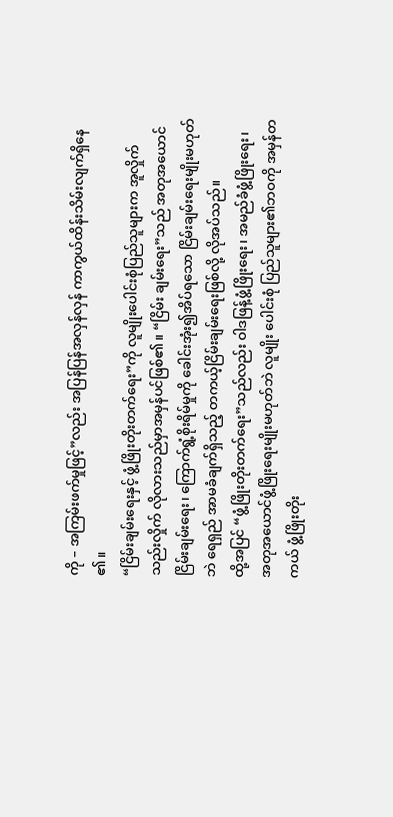ကို – အကြမ်းဖက်မှုဖြင့်”လည်း အပြန်ပြန်အလှန်လှန် ကာကွယ်ထိန်းသိမ်းလျက်ရှိနေ ၏။
“ငြိမ်းချမ်းရေးနှင့် ဖွံ့ဖြိုးတိုးတက်ရေး”ကို လူမျိုးပေါင်းစုံပြည်သူများက အူလှိုက်သည်းလှိုက် လိုလားသည်မှာအမှန်ပင်ဖြစ်၏။ “ငြိမ်း ချမ်းရေး”သည် အတုအယောင်ငြိမ်းချမ်းရေး၊ ကြောက်ရွံ့စိုးရိမ်မှုကို ခေါင်းအုံး၍အိပ်ရသော ငြိမ်းချမ်းရေးမျိုးမဟုတ်ဘဲ ရေရှည် အာမခံချက်ရှိသည့် တကယ့်ငြိမ်းချမ်းရေးဖြစ်လို့ လိုအပ်သည်။
ထို့အပြင် “ဖွံ့ဖြိုးတိုးတက်ရေး”သည်လည်း ဝါဒဖြန့်ဖွံ့ဖြိုးရေး၊ အမည်ခံဖွံ့ဖြိုးရေး၊ အတုအယောင်ဖွံ့ဖြိုးရေးမျိုးမဟုတ်ဘဲ လူမျိုး ပေါင်းစုံ ပြည်သူများ၏ဘဝကို အမှန်တကယ် ဖွံ့ဖြိုးတိုး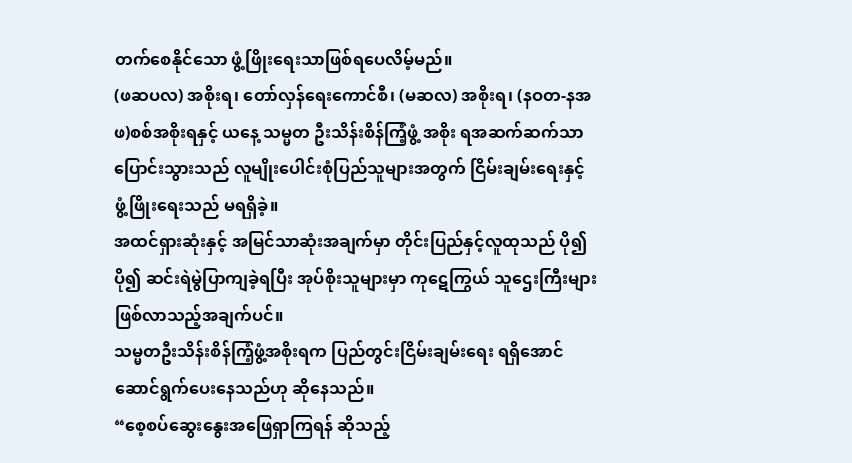တက်စေနိုင်သော ဖွံ့ဖြိုးရေးသာဖြစ်ရပေလိမ့်မည်။
(ဖဆပလ) အစိုးရ၊ တော်လှန်ရေးကောင်စီ၊ (မဆလ) အစိုးရ၊ (နဝတ-နအဖ)စစ်အစိုးရနှင့် ယနေ့ သမ္မတ ဦးသိန်းစိန်ကြံ့ဖွံ့ အစိုး ရအဆက်ဆက်သာ ပြောင်းသွားသည် လူမျိုးပေါင်းစုံပြည်သူများအတွက် ငြိမ်းချမ်းရေးနှင့် ဖွံ့ဖြိုးရေးသည် မရရှိခဲ့။
အထင်ရှားဆုံးနှင့် အမြင်သာဆုံးအချက်မှာ တိုင်းပြည်နှင့်လူထုသည် ပို၍ပို၍ ဆင်းရဲမွဲပြာကျခဲ့ရပြီး အုပ်စိုးသူများမှာ ကုဋေကြွယ် သူဌေးကြီးများဖြစ်လာသည့်အချက်ပင်။
သမ္မတဦးသိန်းစိန်ကြံ့ဖွံ့အစိုးရက ပြည်တွင်းငြိမ်းချမ်းရေး ရရှိအောင် ဆောင်ရွက်ပေးနေသည်ဟု ဆိုနေသည်။
“စေ့စပ်ဆွေးနွေးအဖြေရှာကြရန် ဆိုသည့်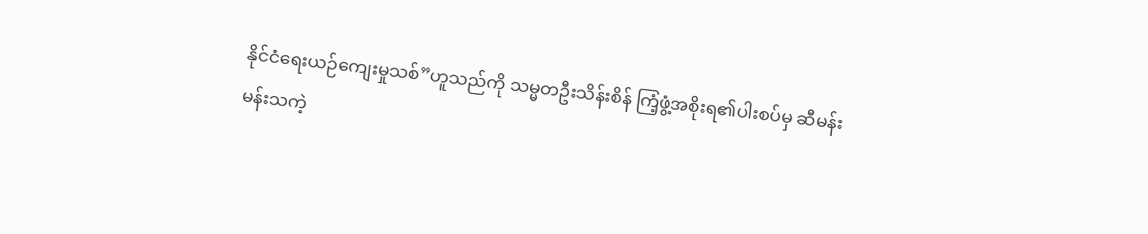နိုင်ငံရေးယဉ်ကျေးမှုသစ်”ဟူသည်ကို သမ္မတဦးသိန်းစိန် ကြံ့ဖွံ့အစိုးရ၏ပါးစပ်မှ ဆီမန်း မန်းသကဲ့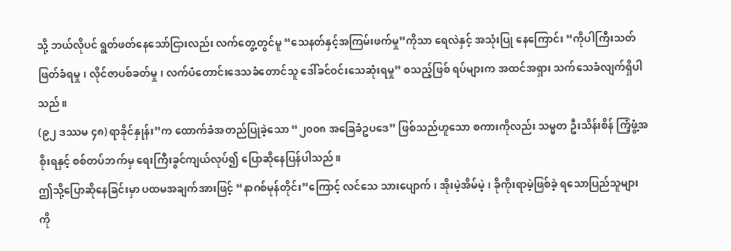သို့ ဘယ်လိုပင် ရွတ်ဖတ်နေသော်ငြားလည်း လက်တွေ့တွင်မူ “သေနတ်နှင့်အကြမ်းဖက်မှု”ကိုသာ ရေလဲနှင့် အသုံးပြု နေကြောင်း “ကိုပါကြီးသတ်ဖြတ်ခံရမှု၊ လိုင်ဇာပစ်ခတ်မှု၊ လက်ပံတောင်းဒေသခံတောင်သူ ဒေါ်ခင်ဝင်းသေဆုံးရမှု” စသည့်ဖြစ် ရပ်များက အထင်အရှား သက်သေခံလျက်ရှိပါသည်။
(၉၂ ဒဿမ ၄၈) ရာခိုင်နှုန်း”က ထောက်ခံအတည်ပြုခဲ့သော “၂၀၀၈ အခြေခံဥပဒေ” ဖြစ်သည်ဟူသော စကားကိုလည်း သမ္မတ ဦးသိန်းစိန် ကြံ့ဖွံ့အစိုးရနှင့် စစ်တပ်ဘက်မှ ရေးကြီးခွင်ကျယ်လုပ်၍ ပြောဆိုနေပြန်ပါသည်။
ဤသို့ပြောဆိုနေခြင်းမှာ ပထမအချက်အားဖြင့် “နာဂစ်မုန်တိုင်း”ကြောင့် လင်သေ သားပျောက်၊ အိုးမဲ့အိမ်မဲ့၊ ခိုကိုးရာမဲ့ဖြစ်ခဲ့ ရသောပြည်သူများကို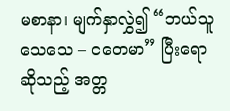မစာနာ၊ မျက်နှာလွှဲ၍ “ဘယ်သူသေသေ – ငတေမာ” ပြီးရောဆိုသည့် အတ္တ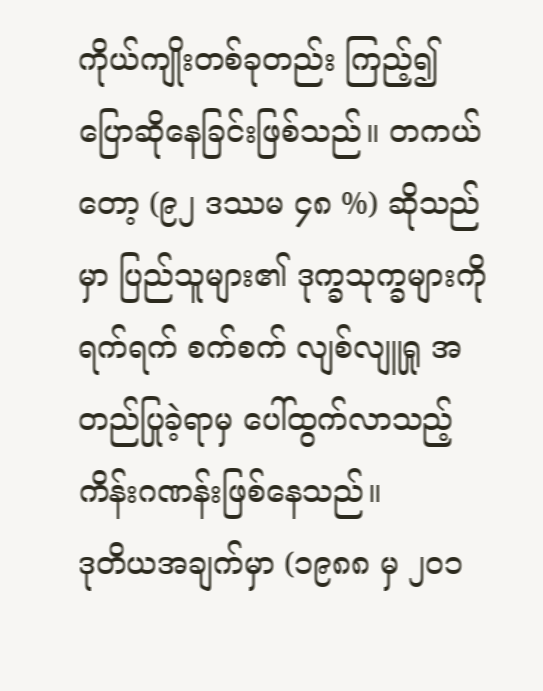ကိုယ်ကျိုးတစ်ခုတည်း ကြည့်၍ ပြောဆိုနေခြင်းဖြစ်သည်။ တကယ်တော့ (၉၂ ဒဿမ ၄၈ %) ဆိုသည်မှာ ပြည်သူများ၏ ဒုက္ခသုက္ခများကို ရက်ရက် စက်စက် လျစ်လျူရှု အတည်ပြုခဲ့ရာမှ ပေါ်ထွက်လာသည့် ကိန်းဂဏန်းဖြစ်နေသည်။
ဒုတိယအချက်မှာ (၁၉၈၈ မှ ၂၀၁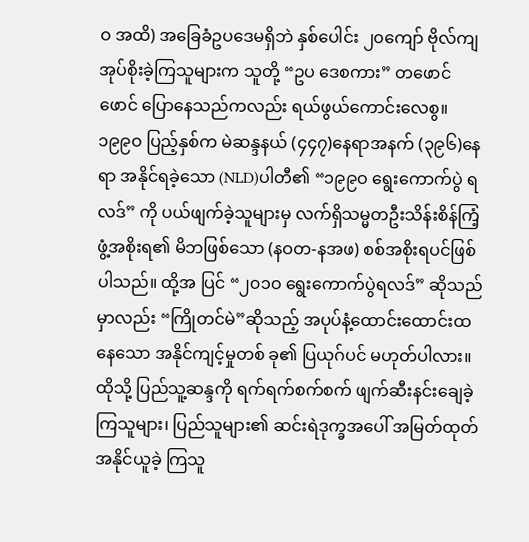ဝ အထိ) အခြေခံဥပဒေမရှိဘဲ နှစ်ပေါင်း ၂၀ကျော် ဗိုလ်ကျအုပ်စိုးခဲ့ကြသူများက သူတို့ “ဥပ ဒေစကား” တဖောင်ဖောင် ပြောနေသည်ကလည်း ရယ်ဖွယ်ကောင်းလေစွ။
၁၉၉ဝ ပြည့်နှစ်က မဲဆန္ဒနယ် (၄၄၇)နေရာအနက် (၃၉၆)နေရာ အနိုင်ရခဲ့သော (NLD)ပါတီ၏ “၁၉၉ဝ ရွေးကောက်ပွဲ ရလဒ်” ကို ပယ်ဖျက်ခဲ့သူများမှ လက်ရှိသမ္မတဦးသိန်းစိန်ကြံ့ဖွံ့အစိုးရ၏ မိဘဖြစ်သော (နဝတ-နအဖ) စစ်အစိုးရပင်ဖြစ်ပါသည်။ ထို့အ ပြင် “၂၀၁ဝ ရွေးကောက်ပွဲရလဒ်” ဆိုသည်မှာလည်း “ကြိုတင်မဲ”ဆိုသည့် အပုပ်နံ့ထောင်းထောင်းထနေသော အနိုင်ကျင့်မှုတစ် ခု၏ ပြယုဂ်ပင် မဟုတ်ပါလား။
ထိုသို့ ပြည်သူ့ဆန္ဒကို ရက်ရက်စက်စက် ဖျက်ဆီးနင်းချေခဲ့ကြသူများ၊ ပြည်သူများ၏ ဆင်းရဲဒုက္ခအပေါ် အမြတ်ထုတ်အနိုင်ယူခဲ့ ကြသူ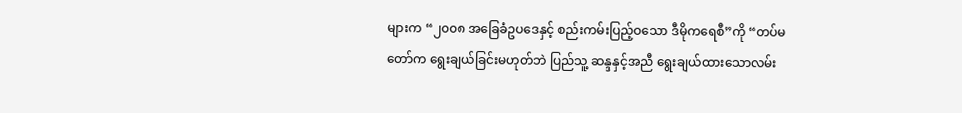များက “၂၀၀၈ အခြေခံဥပဒေနှင့် စည်းကမ်းပြည့်ဝသော ဒီမိုကရေစီ”ကို “တပ်မတော်က ရွေးချယ်ခြင်းမဟုတ်ဘဲ ပြည်သူ့ ဆန္ဒနှင့်အညီ ရွေးချယ်ထားသောလမ်း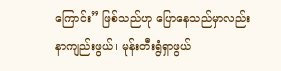ကြောင်း” ဖြစ်သည်ဟု ပြောနေသည်မှာလည်း နာကျည်းဖွယ်၊ မုန်းတီးရွံရှာဖွယ်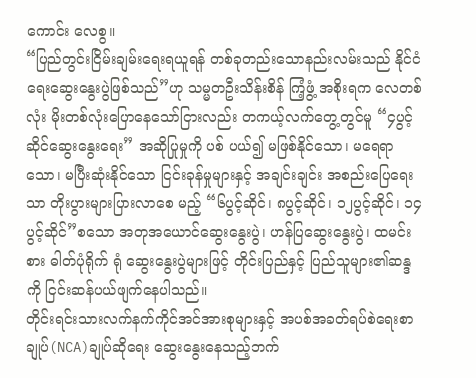ကောင်း လေစွ။
“ပြည်တွင်းငြိမ်းချမ်းရေးရယူရန် တစ်ခုတည်းသောနည်းလမ်းသည် နိုင်ငံရေးဆွေးနွေးပွဲဖြစ်သည်”ဟု သမ္မတဦးသိန်းစိန် ကြံ့ဖွံ့ အစိုးရက လေတစ်လုံး မိုးတစ်လုံးပြောနေသော်ငြားလည်း တကယ့်လက်တွေ့တွင်မူ “၄ပွင့်ဆိုင်ဆွေးနွေးရေး” အဆိုပြုမှုကို ပစ် ပယ်၍ မဖြစ်နိုင်သော၊ မရေရာသော၊ မပြီးဆုံးနိုင်သော ငြင်းခုန်မှုများနှင့် အချင်းချင်း အစည်းပြေရေးသာ တိုးပွားများပြားလာစေ မည့် “၆ပွင့်ဆိုင်၊ ၈ပွင့်ဆိုင်၊ ၁၂ပွင့်ဆိုင်၊ ၁၄ပွင့်ဆိုင်”စသော အတုအယောင်ဆွေးနွေးပွဲ၊ ဟန်ပြဆွေးနွေးပွဲ၊ ထမင်းစား ဓါတ်ပုံရိုက် ရုံ ဆွေးနွေးပွဲများဖြင့် တိုင်းပြည်နှင့် ပြည်သူများ၏ဆန္ဒကို ငြင်းဆန်ပယ်ဖျက်နေပါသည်။
တိုင်းရင်းသားလက်နက်ကိုင်အင်အားစုများနှင့် အပစ်အခတ်ရပ်စဲရေးစာချုပ်(NCA)ချုပ်ဆိုရေး ဆွေးနွေးနေသည့်ဘက်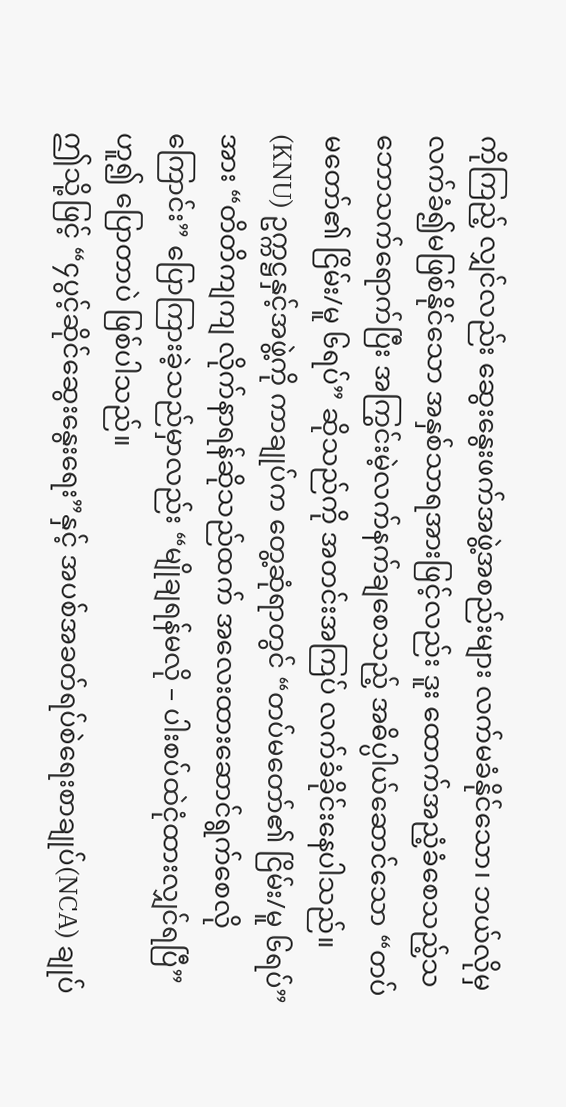ကိုကြည့် လျှင်လည်း ဆွေးနွေးဖက်အဖွဲ့အစည်းများ လက်မခံနိုင်သော၊ ဘယ်လိုမှ လက်ခံ၍မဖြစ်နိုင်သော အနှစ်သာရအားဖြင့်လည်း ဒူး ထောက်အညံ့ခံစေသည့်သဘောသက်ရောက်ပြီး အကြွင်းမဲ့လက်နက်ချစေသည့် အဓိပ္ပါယ်ဆောင်သော “တပ်မတော်၏ ငြိမ်း/မူ ၆ရပ်” ဆိုသည်ကို အတင်းအကြပ် လက်ခံခိုင်းနေပါသည်။
(KNU) ဥက္ကဋ္ဌနှင့်အဖွဲ့ကို ကာချုပ်က တွေ့ဆုံရာတွင် “တပ်မတော်၏ ငြိမ်း/မူ ၆ရပ်”အား “တိတိကျကျ လိုက်နာရန်ဆိုသည်ထက် အလေးထားဆောင်ရွက်စေလိုကြောင်း” ပြောကြားခဲ့သည်မှာလည်း “မျိုချရန်မလို – ပါးစပ်ထဲငုံထားလျှင်ရပြီ” ဟူ၍ ပြောတာပဲ ဖြစ်ပါသည်။
ဤသို့ဖြင့် “၄ပွင့်ဆိုင်ဆွေးနွေးရေး”နှင့် အပစ်အခတ်ရပ်စဲရေးစာချုပ်(NCA) ချုပ်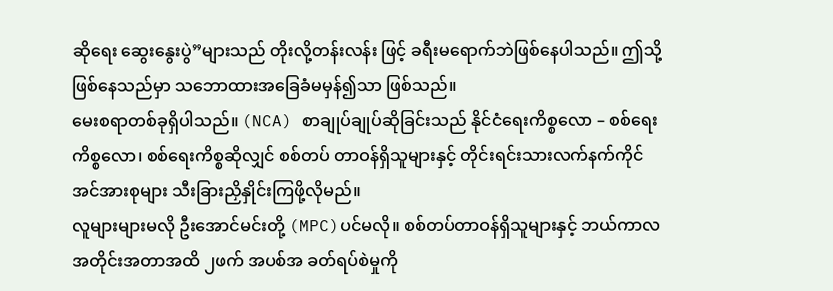ဆိုရေး ဆွေးနွေးပွဲ”များသည် တိုးလို့တန်းလန်း ဖြင့် ခရီးမရောက်ဘဲဖြစ်နေပါသည်။ ဤသို့ဖြစ်နေသည်မှာ သဘောထားအခြေခံမမှန်၍သာ ဖြစ်သည်။
မေးစရာတစ်ခုရှိပါသည်။ (NCA) စာချုပ်ချုပ်ဆိုခြင်းသည် နိုင်ငံရေးကိစ္စလော – စစ်ရေးကိစ္စလော၊ စစ်ရေးကိစ္စဆိုလျှင် စစ်တပ် တာဝန်ရှိသူများနှင့် တိုင်းရင်းသားလက်နက်ကိုင်အင်အားစုများ သီးခြားညှိနှိုင်းကြဖို့လိုမည်။
လူများများမလို ဦးအောင်မင်းတို့ (MPC)ပင်မလို။ စစ်တပ်တာဝန်ရှိသူများနှင့် ဘယ်ကာလအတိုင်းအတာအထိ ၂ဖက် အပစ်အ ခတ်ရပ်စဲမှုကို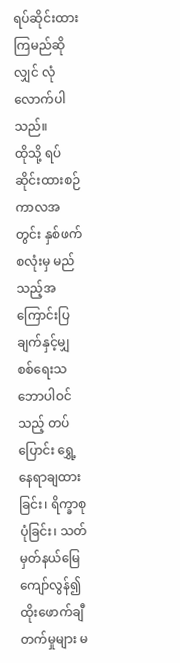ရပ်ဆိုင်းထားကြမည်ဆိုလျှင် လုံလောက်ပါသည်။
ထိုသို့ ရပ်ဆိုင်းထားစဉ်ကာလအတွင်း နှစ်ဖက်စလုံးမှ မည်သည့်အကြောင်းပြချက်နှင့်မျှ စစ်ရေးသဘောပါဝင်သည့် တပ်ပြောင်း ရွှေ့နေရာချထားခြင်း၊ ရိက္ခာစုပုံခြင်း၊ သတ်မှတ်နယ်မြေကျော်လွန်၍ ထိုးဖောက်ချီတက်မှုများ မ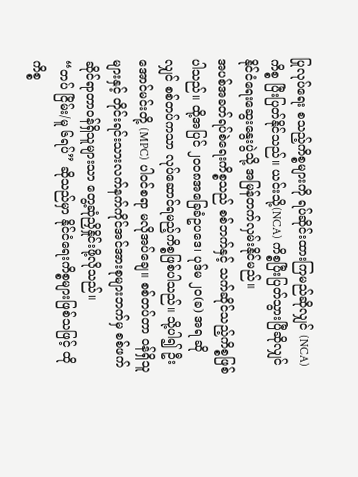ပြုလုပ်ရေး စသည့်ကိစ္စများကို ရပ်ဆိုင်းထားကြမည်ဆိုလျှင် (NCA)ကိစ္စ ပြီးပြတ်နိုင်သည်။ ယင်းသို့(NCA) ကိစ္စပြီးပြတ်သွားပြီဆိုလျှင် နိုင်ငံရေးဆွေးနွေးပွဲသို့ အမြန်တက်လှမ်းနိုင်မည်။
အပစ်အခတ်ရပ်စဲရေးကိစ္စသည် စစ်ဘက်နှင့် သက်ဆိုင်သည့်ကိစ္စဖြစ်ပါသည်။ ထို့အပြင် ၂၀၀၈အခြေခံဥပဒေ၊ ပုဒ်မ ၂၀(ခ) အရ ဆိုလျှင် စစ်တပ်ကသာ လုပ်ဆောင်ရမည့်ကိစ္စဖြစ်ပါသည်။ သို့ပါ၍ ဦးအောင်မင်းတို့ (MPC) ပါဝင်စရာ မလိုအပ်ချေ။ စစ်တပ်တာ ဝန်ရှိသူများနှင့် တိုင်းရင်းသားလက်နက်ကိုင်အင်အားစုများဘက်မှ စစ်ဖက်ဆိုင်ရာတာဝန်ရှိသူများသာ တွေ့ဆုံညှိနှိုင်းဖို့လိုသည်။
“တပ် ငြိမ်း/မူ ၆ရပ်” ဆိုသည်မှာ နိုင်ငံရေးကိစ္စများဖြစ်သဖြင့် ထိုကိစ္စ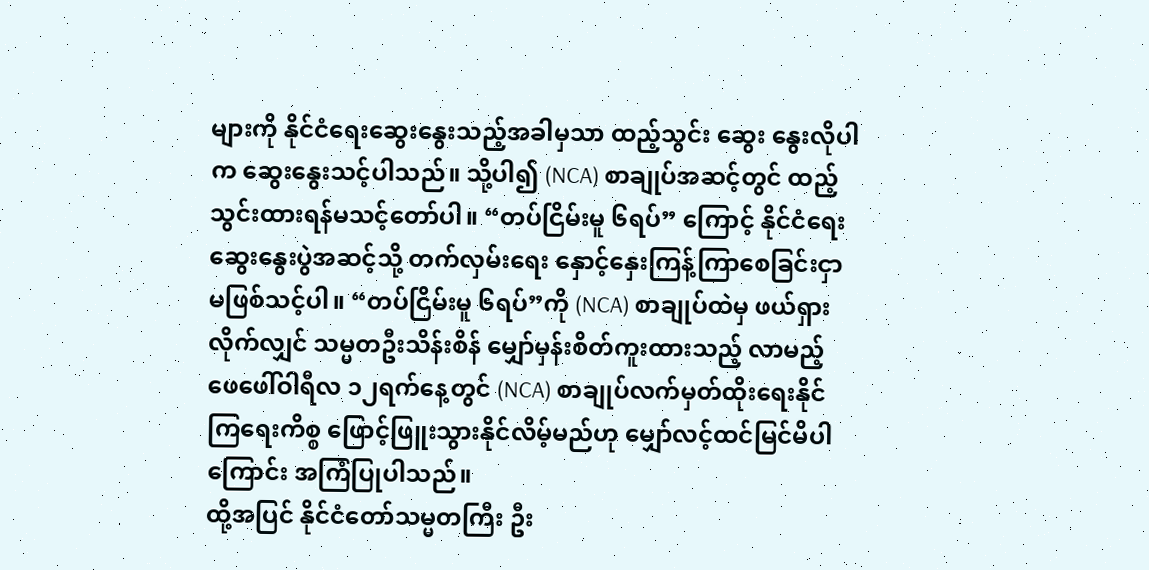များကို နိုင်ငံရေးဆွေးနွေးသည့်အခါမှသာ ထည့်သွင်း ဆွေး နွေးလိုပါက ဆွေးနွေးသင့်ပါသည်။ သို့ပါ၍ (NCA) စာချုပ်အဆင့်တွင် ထည့်သွင်းထားရန်မသင့်တော်ပါ။ “တပ်ငြိမ်းမူ ၆ရပ်” ကြောင့် နိုင်ငံရေးဆွေးနွေးပွဲအဆင့်သို့ တက်လှမ်းရေး နှောင့်နှေးကြန့်ကြာစေခြင်းငှာ မဖြစ်သင့်ပါ။ “တပ်ငြိမ်းမူ ၆ရပ်”ကို (NCA) စာချုပ်ထဲမှ ဖယ်ရှားလိုက်လျှင် သမ္မတဦးသိန်းစိန် မျှော်မှန်းစိတ်ကူးထားသည့် လာမည့် ဖေဖေါ်ဝါရီလ ၁၂ရက်နေ့တွင် (NCA) စာချုပ်လက်မှတ်ထိုးရေးနိုင်ကြရေးကိစ္စ ဖြောင့်ဖြူးသွားနိုင်လိမ့်မည်ဟု မျှော်လင့်ထင်မြင်မိပါကြောင်း အကြံပြုပါသည်။
ထို့အပြင် နိုင်ငံတော်သမ္မတကြီး ဦး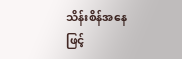သိန်းစိန်အနေဖြင့်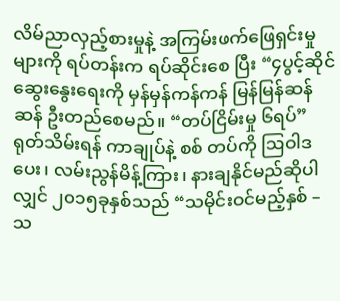လိမ်ညာလှည့်စားမှုနဲ့ အကြမ်းဖက်ဖြေရှင်းမှုများကို ရပ်တန်းက ရပ်ဆိုင်းစေ ပြီး “၄ပွင့်ဆိုင်ဆွေးနွေးရေးကို မှန်မှန်ကန်ကန် မြန်မြန်ဆန်ဆန် ဦးတည်စေမည်။ “တပ်ငြိမ်းမှု ၆ရပ်” ရုတ်သိမ်းရန် ကာချုပ်နဲ့ စစ် တပ်ကို ဩဝါဒပေး၊ လမ်းညွန်မိန့်ကြား၊ နားချနိုင်မည်ဆိုပါလျှင် ၂၀၁၅ခုနှစ်သည် “သမိုင်းဝင်မည့်နှစ် – သ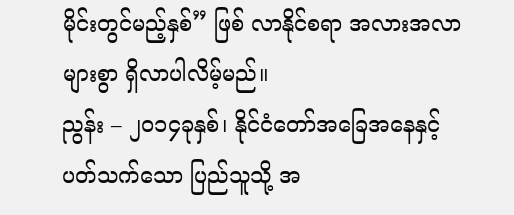မိုင်းတွင်မည့်နှစ်” ဖြစ် လာနိုင်စရာ အလားအလာများစွာ ရှိလာပါလိမ့်မည်။
ညွန်း – ၂၀၁၄ခုနှစ်၊ နိုင်ငံတော်အခြေအနေနှင့် ပတ်သက်သော ပြည်သူသို့ အ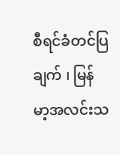စီရင်ခံတင်ပြချက် ၊ မြန်မာ့အလင်းသ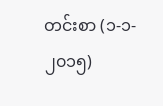တင်းစာ (၁-၁- ၂၀၁၅)